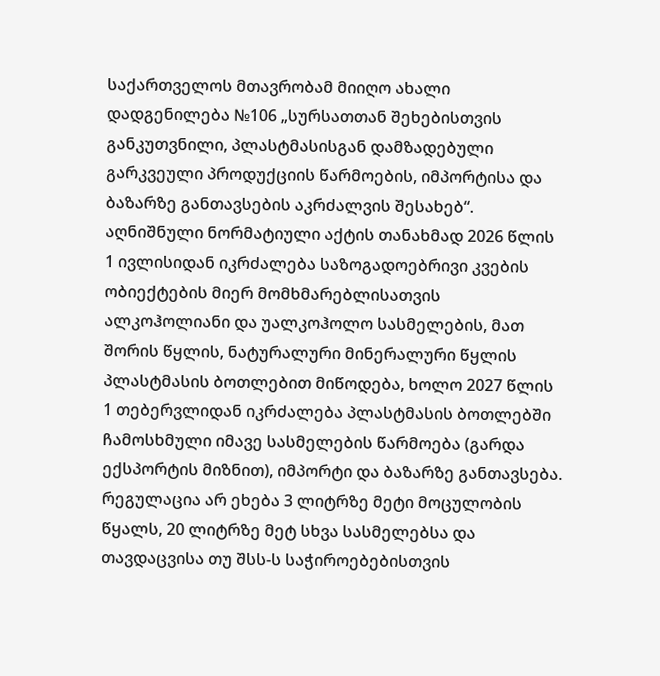საქართველოს მთავრობამ მიიღო ახალი დადგენილება №106 „სურსათთან შეხებისთვის განკუთვნილი, პლასტმასისგან დამზადებული გარკვეული პროდუქციის წარმოების, იმპორტისა და ბაზარზე განთავსების აკრძალვის შესახებ“. აღნიშნული ნორმატიული აქტის თანახმად 2026 წლის 1 ივლისიდან იკრძალება საზოგადოებრივი კვების ობიექტების მიერ მომხმარებლისათვის ალკოჰოლიანი და უალკოჰოლო სასმელების, მათ შორის წყლის, ნატურალური მინერალური წყლის პლასტმასის ბოთლებით მიწოდება, ხოლო 2027 წლის 1 თებერვლიდან იკრძალება პლასტმასის ბოთლებში ჩამოსხმული იმავე სასმელების წარმოება (გარდა ექსპორტის მიზნით), იმპორტი და ბაზარზე განთავსება.
რეგულაცია არ ეხება 3 ლიტრზე მეტი მოცულობის წყალს, 20 ლიტრზე მეტ სხვა სასმელებსა და თავდაცვისა თუ შსს-ს საჭიროებებისთვის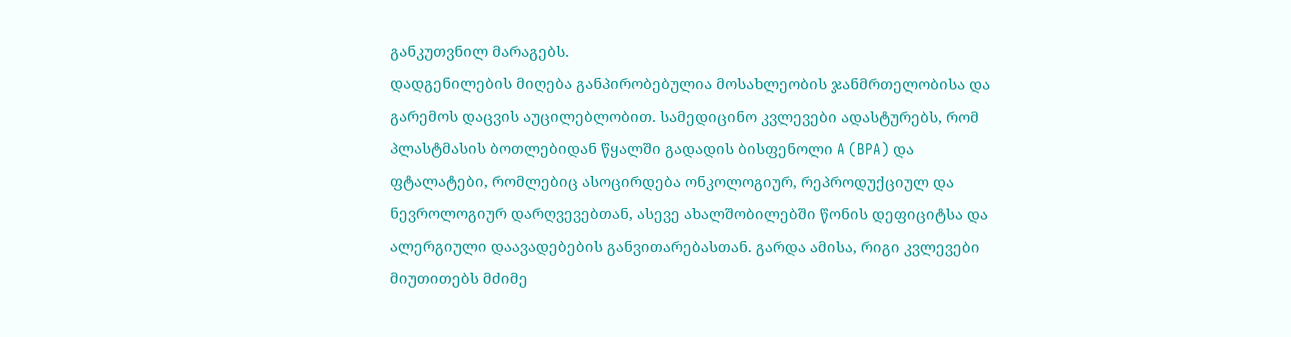განკუთვნილ მარაგებს.
დადგენილების მიღება განპირობებულია მოსახლეობის ჯანმრთელობისა და გარემოს დაცვის აუცილებლობით. სამედიცინო კვლევები ადასტურებს, რომ პლასტმასის ბოთლებიდან წყალში გადადის ბისფენოლი A (BPA) და ფტალატები, რომლებიც ასოცირდება ონკოლოგიურ, რეპროდუქციულ და ნევროლოგიურ დარღვევებთან, ასევე ახალშობილებში წონის დეფიციტსა და ალერგიული დაავადებების განვითარებასთან. გარდა ამისა, რიგი კვლევები მიუთითებს მძიმე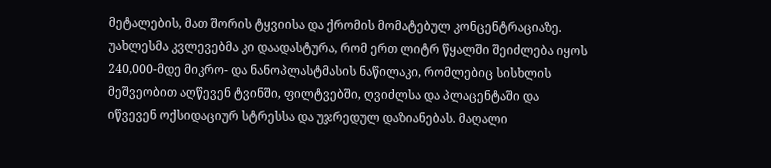მეტალების, მათ შორის ტყვიისა და ქრომის მომატებულ კონცენტრაციაზე. უახლესმა კვლევებმა კი დაადასტურა, რომ ერთ ლიტრ წყალში შეიძლება იყოს 240,000-მდე მიკრო- და ნანოპლასტმასის ნაწილაკი, რომლებიც სისხლის მეშვეობით აღწევენ ტვინში, ფილტვებში, ღვიძლსა და პლაცენტაში და იწვევენ ოქსიდაციურ სტრესსა და უჯრედულ დაზიანებას. მაღალი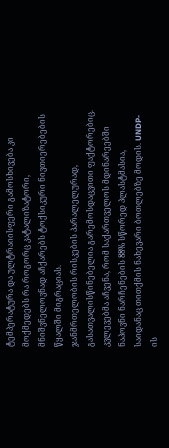ტემპერატურა და ულტრაიისფერი გამოსხივება კი მოქმედებს რა როგორც კატალიზატორი, მნიშვნელოვნად აჩქარებს ტოქსიკური ნივთიერებების წყალში მიგრაციას.
ჯანმრთელობის რისკების პარალელურად, გასათვალისწინებელია გარემოსდაცვითი ფაქტორებიც. კვლევებმა აჩვენა, რომ საქართველოს მდინარეებში ნაპოვნი ნარჩენების 88% სწორედ პლასტმასია, საიდანაც თითქმის ნახევარი ბოთლებზე მოდის. UNDP-ის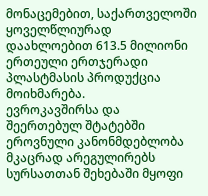მონაცემებით, საქართველოში ყოველწლიურად დაახლოებით 613.5 მილიონი ერთეული ერთჯერადი პლასტმასის პროდუქცია მოიხმარება.
ევროკავშირსა და შეერთებულ შტატებში ეროვნული კანონმდებლობა მკაცრად არეგულირებს სურსათთან შეხებაში მყოფი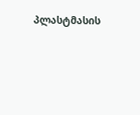პლასტმასის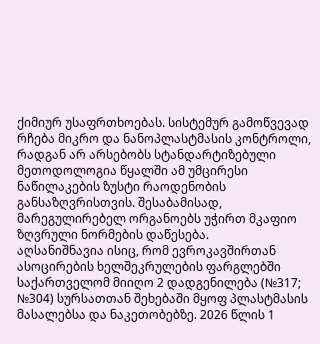ქიმიურ უსაფრთხოებას. სისტემურ გამოწვევად რჩება მიკრო და ნანოპლასტმასის კონტროლი, რადგან არ არსებობს სტანდარტიზებული მეთოდოლოგია წყალში ამ უმცირესი ნაწილაკების ზუსტი რაოდენობის განსაზღვრისთვის. შესაბამისად, მარეგულირებელ ორგანოებს უჭირთ მკაფიო ზღვრული ნორმების დაწესება.
აღსანიშნავია ისიც, რომ ევროკავშირთან ასოცირების ხელშეკრულების ფარგლებში საქართველომ მიიღო 2 დადგენილება (№317; №304) სურსათთან შეხებაში მყოფ პლასტმასის მასალებსა და ნაკეთობებზე. 2026 წლის 1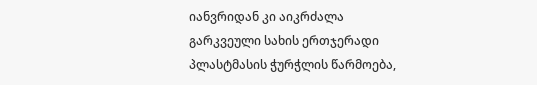იანვრიდან კი აიკრძალა გარკვეული სახის ერთჯერადი პლასტმასის ჭურჭლის წარმოება,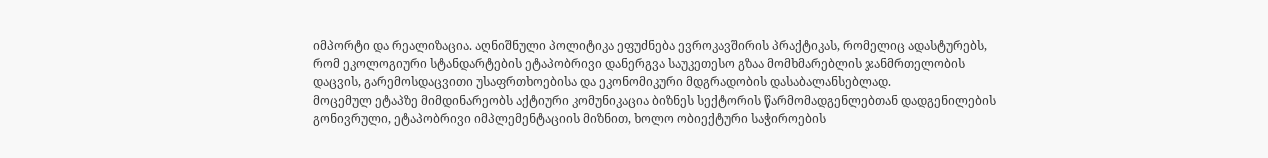იმპორტი და რეალიზაცია. აღნიშნული პოლიტიკა ეფუძნება ევროკავშირის პრაქტიკას, რომელიც ადასტურებს, რომ ეკოლოგიური სტანდარტების ეტაპობრივი დანერგვა საუკეთესო გზაა მომხმარებლის ჯანმრთელობის დაცვის, გარემოსდაცვითი უსაფრთხოებისა და ეკონომიკური მდგრადობის დასაბალანსებლად.
მოცემულ ეტაპზე მიმდინარეობს აქტიური კომუნიკაცია ბიზნეს სექტორის წარმომადგენლებთან დადგენილების გონივრული, ეტაპობრივი იმპლემენტაციის მიზნით, ხოლო ობიექტური საჭიროების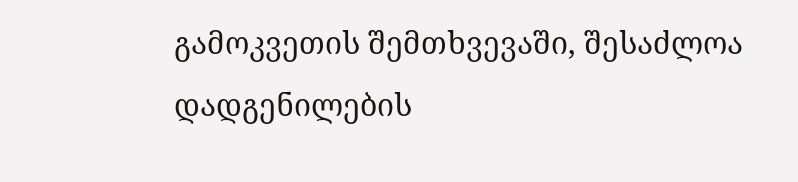გამოკვეთის შემთხვევაში, შესაძლოა დადგენილების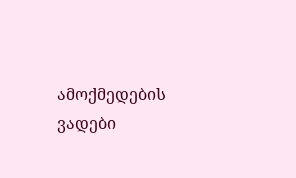ამოქმედების ვადები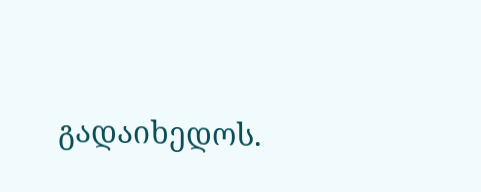გადაიხედოს.